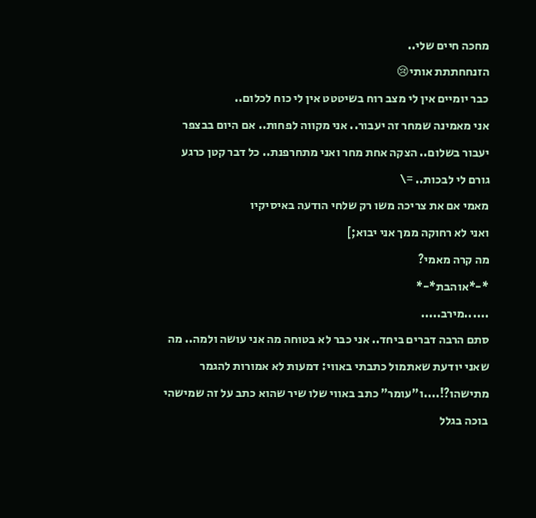מחכה חיים שלי..
הזנחחתתת אותי😢
כבר יומיים אין לי מצב רוח בשיטטט אין לי כוח לכלום..
אני מאמינה שמחר זה יעבור.. אני מקווה לפחות.. אם היום בבצפר יעבור בשלום.. הצקה אחת מחר ואני מתחרפנת.. כל דבר קטן כרגע גורם לי לבכות.. =\
מאמי אם את צריכה משו רק שלחי הודעה באיסיקיו
ואני לא רחוקה ממך אני יבוא;]
מה קרה מאמי?
*-*אוהבת*-*
......מירב.....
סתם הרבה דברים ביחד.. אני כבר לא בטוחה מה אני עושה ולמה.. מה שאני יודעת שאתמול כתבתי באווי: דמעות לא אמורות להגמר מתישהו?!....ו"עומר" כתב באווי שלו שיר שהוא כתב על זה שמישהי בוכה בגלל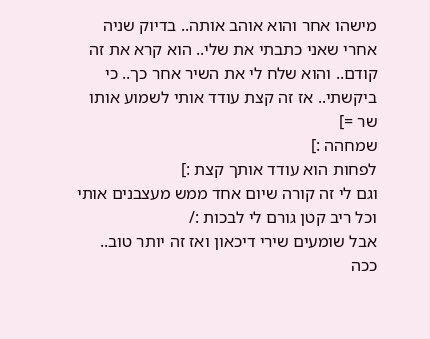מישהו אחר והוא אוהב אותה.. בדיוק שניה אחרי שאני כתבתי את שלי.. הוא קרא את זה קודם.. והוא שלח לי את השיר אחר כך.. כי ביקשתי.. אז זה קצת עודד אותי לשמוע אותו שר =]
שמחהה :]
לפחות הוא עודד אותך קצת :]
וגם לי זה קורה שיום אחד ממש מעצבנים אותי וכל ריב קטן גורם לי לבכות :/
אבל שומעים שירי דיכאון ואז זה יותר טוב..
ככה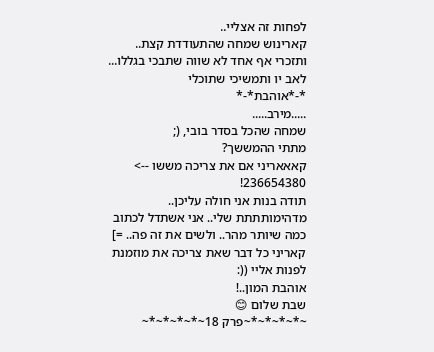לפחות זה אצליי..
קארינוש שמחה שהתעודדת קצת..
ותזכרי אף אחד לא שווה שתבכי בגללו...
לאב יו ותמשיכי שתוכלי
*-*אוהבת*-*
.....מירב.....
שמחה שהכל בסדר בובי, (;
מתתי ההמששך?
קאאאריני אם את צריכה מששו --> 236654380!
תודה בנות אני חולה עליכן.. מדהימותתתת שלי.. אני אשתדל לכתוב כמה שיותר מהר.. ולשים את זה פה.. =]
קאריני כל דבר שאת צריכה את מוזמנת לפנות אליי ((:
אוהבת המון..!
שבת שלום 😊
~*~*~*~*~פרק 18~*~*~*~*~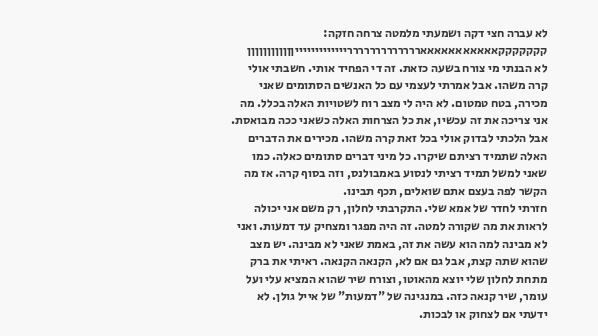לא עברה חצי דקה ושמעתי מלמטה צרחה חזקה:
קקקקקקקאאאאאאאאאאאררררררררררררריייייייייייייןןןןןןןןןןןן
לא הבנתי מי צורח בשעה כזאת. זה די הפחיד אותי. חשבתי אולי קרה משהו. אבל אמרתי לעצמי עם כל האנשים הסתומים שאני מכירה, בטח טמטום. לא היה לי מצב רוח לשטויות האלה בכלל. מה אני צריכה את זה עכשיו, את כל הצרחות האלה כשאני ככה מבואסת. אבל הלכתי לבדוק אולי בכל זאת קרה משהו. מכירים את הדברים האלה שתמיד רציתם שיקרו. כל מיני דברים סתומים כאלה. כמו שאני למשל תמיד רציתי לנסוע באמבולנס, וזה בסוף קרה. אז מה הקשר לפה בעצם אתם שואלים, תכף תבינו.
חזרתי לחדר של אמא שלי. התקרבתי לחלון, רק משם אני יכולה לראות את מה שקורה למטה. זה היה מפגר ומצחיק עד דמעות. ואני לא מבינה למה הוא עשה את זה, באמת שאני לא מבינה. יש מצב שהוא שתה קצת, אבל גם אם לא, הקנאה הקנאה. ראיתי את ברק מתחת לחלון שלי יוצא מהאוטו, וצורח שיר שהוא המציא עלי ועל עומר, שיר קנאה כזה. במנגינה של "דמעות" של אייל גולן. לא ידעתי אם לצחוק או לבכות.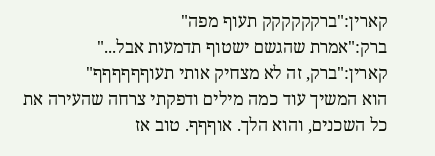קארין:"ברקקקקקק תעוף מפה"
ברק:"אמרת שהגשם ישטוף תדמעות אבל..."
קארין:"ברק, זה לא מצחיק אותי תעוףףףףףף"
הוא המשיך עוד כמה מילים ודפקתי צרחה שהעירה את כל השכנים, והוא הלך. אוףףף. טוב אז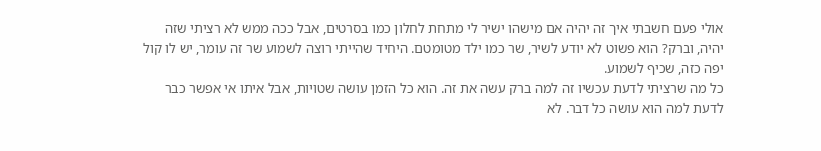אולי פעם חשבתי איך זה יהיה אם מישהו ישיר לי מתחת לחלון כמו בסרטים, אבל ככה ממש לא רציתי שזה יהיה, וברק? הוא פשוט לא יודע לשיר, שר כמו ילד מטומטם. היחיד שהייתי רוצה לשמוע שר זה עומר, יש לו קול יפה כזה, שכיף לשמוע.
כל מה שרציתי לדעת עכשיו זה למה ברק עשה את זה. הוא כל הזמן עושה שטויות, אבל איתו אי אפשר כבר לדעת למה הוא עושה כל דבר. לא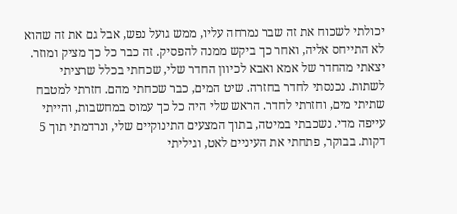יכולתי לשכוח את זה שבר נמרחה עליו, ממש גועל נפש, אבל גם את זה שהוא לא התייחס אליה, ואחר כך ביקש ממנה להפסיק. זה כבר כל כך מציק ומוזר.
יצאתי מהחדר של אמא ואבא לכיוון החדר שלי, שכחתי בכלל שרציתי לשתות. נכנסתי לחדר בחזרה. שיט המים, כבר שכחתי מהם. חזרתי למטבח שתיתי מים, וחזרתי לחדר. הראש שלי היה כל כך עמוס במחשבות, והייתי עייפה מדי. נשכבתי במיטה, בתוך המצעים התינוקיים שלי, ונרדמתי תוך 5 דקות. בבוקר, פתחתי את העיניים לאט, וגיליתי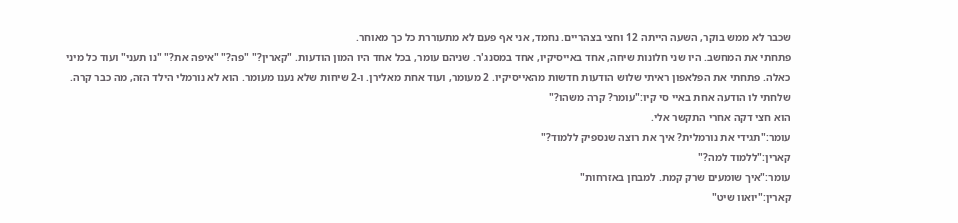שכבר לא ממש בוקר, השעה הייתה 12 וחצי בצהריים. נחמד, אני אף פעם לא מתעוררת כל כך מאוחר.
פתחתי את המחשב. היו שני חלונות שיחה, אחד באייסיקיו, אחד במסנג'ר. שניהם עומר, בכל אחד היו המון הודעות. "קארין?" "פה?" "איפה את?" "נו תעני" ועוד כל מיני כאלה. פתחתי את הפלאפון ראיתי שלוש הודעות חדשות מהאייסיקיו. 2 מעומר, ועוד אחת מאלירן. ו-2 שיחות שלא נענו מעומר. הוא לא נורמלי הילד הזה, מה כבר קרה.
שלחתי לו הודעה אחת באיי סי קיו:"עומר? קרה משהו?"
הוא חצי דקה אחרי התקשר אלי.
עומר:"תגידי את נורמלית? איך את רוצה שנספיק ללמוד?"
קארין:"ללמוד למה?"
עומר:"איך שומעים שרק קמת. למבחן באזרחות"
קארין:"יואוו שיט"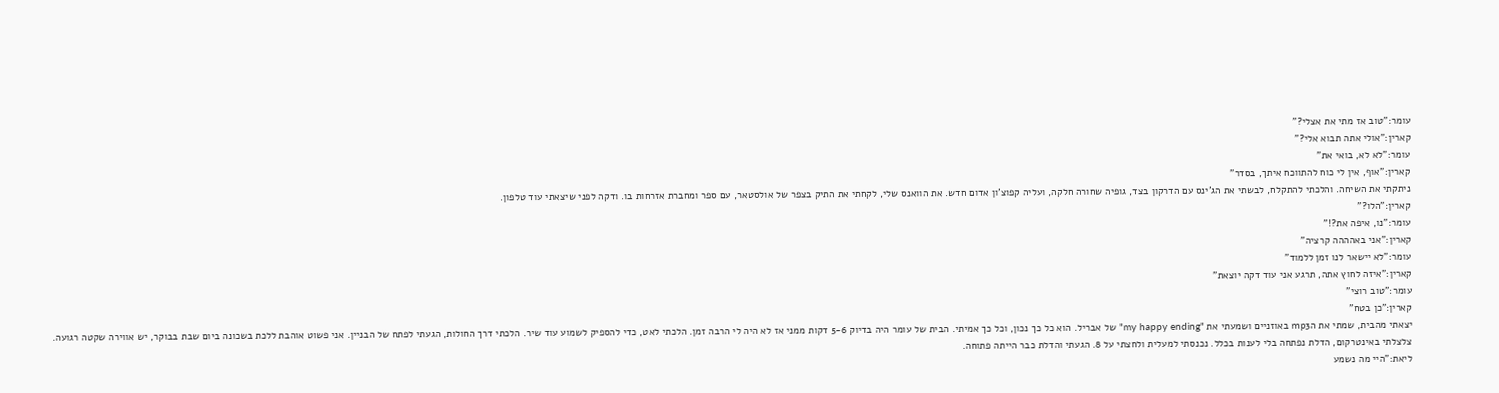עומר:"טוב אז מתי את אצלי?"
קארין:"אולי אתה תבוא אלי?"
עומר:"לא לא, בואי את"
קארין:"אוף, אין לי כוח להתווכח איתך, בסדר"
ניתקתי את השיחה. והלכתי להתקלח, לבשתי את הג'ינס עם הדרקון בצד, גופיה שחורה חלקה, ועליה קפוצ'ון אדום חדש. את הוואנס שלי, לקחתי את התיק בצפר של אולסטאר, עם ספר ומחברת אזרחות בו. ודקה לפני שיצאתי עוד טלפון.
קארין:"הלו?"
עומר:"נו, איפה את?!"
קארין:"אני באהההה קרציה"
עומר:"לא יישאר לנו זמן ללמוד"
קארין:"איזה לחוץ אתה, תרגע אני עוד דקה יוצאת"
עומר:"טוב רוצי"
קארין:"כן בטח"
יצאתי מהבית, שמתי את הmp3 באוזניים ושמעתי את "my happy ending" של אבריל. הוא כל כך נכון, וכל כך אמיתי. הבית של עומר היה בדיוק 5-6 דקות ממני אז לא היה לי הרבה זמן. הלכתי לאט, כדי להספיק לשמוע עוד שיר. הלכתי דרך החולות, הגעתי לפתח של הבניין. אני פשוט אוהבת ללכת בשכונה ביום שבת בבוקר, יש אווירה שקטה רגועה.
צלצלתי באינטרקום, הדלת נפתחה בלי לענות בכלל. נכנסתי למעלית ולחצתי על 8. הגעתי והדלת כבר הייתה פתוחה.
ליאת:"היי מה נשמע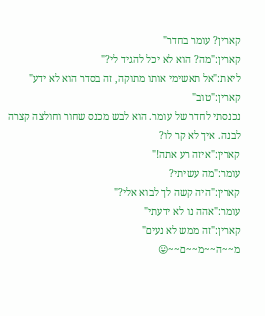קארין? עומר בחדר"
קארין:"מה? הוא לא יכל להגיד לי?"
ליאת:"אל תאשימי אותו מתוקה, זה בסדר הוא לא ידע"
קארין:"טוב"
נכנסתי לחדר של עומר. הוא לבש מכנס שחור וחולצה קצרה לבנה. איך לא קר לו?
קארין:"איזה רע אתה!"
עומר:"מה עשיתי?
קארין:"היה קשה לך לבוא אלי?"
עומר:"אהה נו לא ידעתי"
קארין:"זה ממש לא נעים"
מ~~ה~~מ~~ם~~😛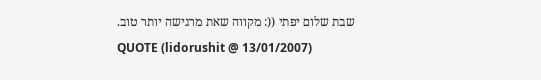שבת שלום יפתי ((: מקווה שאת מרגישה יותר טוב.
QUOTE (lidorushit @ 13/01/2007)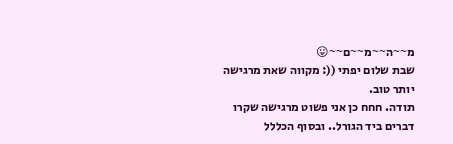מ~~ה~~מ~~ם~~😛
שבת שלום יפתי ((: מקווה שאת מרגישה יותר טוב.
תודה. חחח כן אני פשוט מרגישה שקרו דברים ביד הגורל.. ובסוף הכללל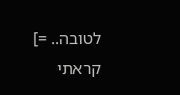לטובה.. =]
קראתי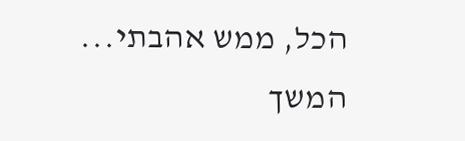הכל, ממש אהבתי...
המשך